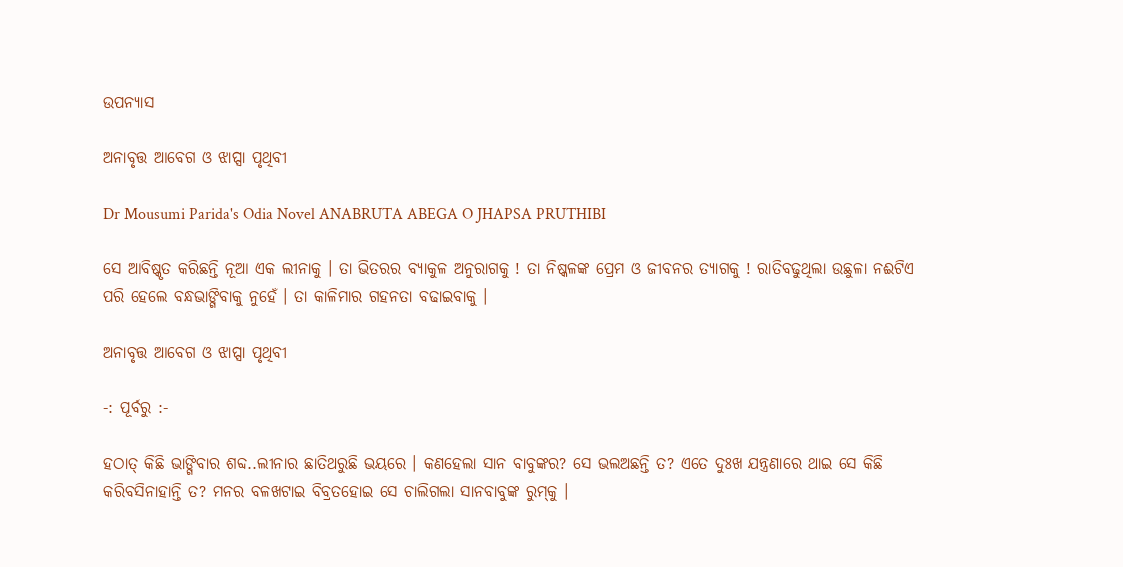ଉପନ୍ୟାସ

ଅନାବୃତ୍ତ ଆବେଗ ଓ ଝାପ୍ସା ପୃଥିବୀ

Dr Mousumi Parida's Odia Novel ANABRUTA ABEGA O JHAPSA PRUTHIBI

ସେ ଆବିଷ୍କୃତ କରିଛନ୍ତି ନୂଆ ଏକ ଲୀନାକୁ । ତା ଭିତରର ବ୍ୟାକୁଳ ଅନୁରାଗକୁ ! ତା ନିଷ୍କଳଙ୍କ ପ୍ରେମ ଓ ଜୀବନର ତ୍ୟାଗକୁ ! ରାତିବଢୁଥିଲା ଉଛୁଳା ନଈଟିଏ ପରି ହେଲେ ବନ୍ଧଭାଙ୍ଗିବାକୁ ନୁହେଁ । ତା କାଳିମାର ଗହନତା ବଢାଇବାକୁ ।

ଅନାବୃତ୍ତ ଆବେଗ ଓ ଝାପ୍ସା ପୃଥିବୀ

-: ପୂର୍ବରୁ :-

ହଠାତ୍ କିଛି ଭାଙ୍ଗିବାର ଶବ୍ଦ..ଲୀନାର ଛାତିଥରୁଛି ଭୟରେ । କଣହେଲା ସାନ ବାବୁଙ୍କର? ସେ ଭଲଅଛନ୍ତି ତ? ଏତେ ଦୁଃଖ ଯନ୍ତ୍ରଣାରେ ଥାଇ ସେ କିଛି କରିବସିନାହାନ୍ତି ତ? ମନର ବଳଖଟାଇ ବିବ୍ରତହୋଇ ସେ ଚାଲିଗଲା ସାନବାବୁଙ୍କ ରୁମ୍‌କୁ ।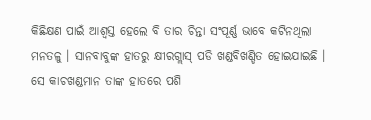କିଛିକ୍ଷଣ ପାଇଁ ଆଶ୍ୱସ୍ତ ହେଲେ ବି ତାର ଚିନ୍ତା ସଂପୂର୍ଣ୍ଣ ଭାବେ କଟିନଥିଲା ମନତଳୁ । ସାନବାବୁଙ୍କ ହାତରୁ କ୍ଷୀରଗ୍ଲାସ୍ ପଡି ଖଣ୍ଡବିଖଣ୍ଡିତ ହୋଇଯାଇଛି । ସେ କାଚଖଣ୍ଡମାନ ତାଙ୍କ ହାତରେ ପଶି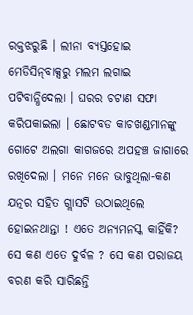ରକ୍ତଝରୁଛି । ଲୀନା ବ୍ୟସ୍ତହୋଇ ମେଡିସିନ୍‌ବାକ୍ସରୁ ମଲମ ଲଗାଇ ପଟିବାନ୍ଧିଦେଲା । ଘରର ଚଟାଣ ସଫା କରିପକାଇଲା । ଛୋଟବଡ କାଚଖଣ୍ଡମାନଙ୍କୁ ଗୋଟେ ଅଲଗା କାଗଜରେ ଅପହଞ୍ଚ ଜାଗାରେ ରଖିଦେଲା । ମନେ ମନେ ଭାବୁଥିଲା-କଣ ଯତ୍ନର ସହିତ ଗ୍ଲାସଟି ଉଠାଇଥିଲେ ହୋଇନଥାନ୍ତା ! ଏତେ ଅନ୍ୟମନସ୍କ କାହିଁକି? ସେ କଣ ଏତେ ଦୁର୍ବଳ ? ସେ କଣ ପରାଜୟ ବରଣ କରି ସାରିଛନ୍ତି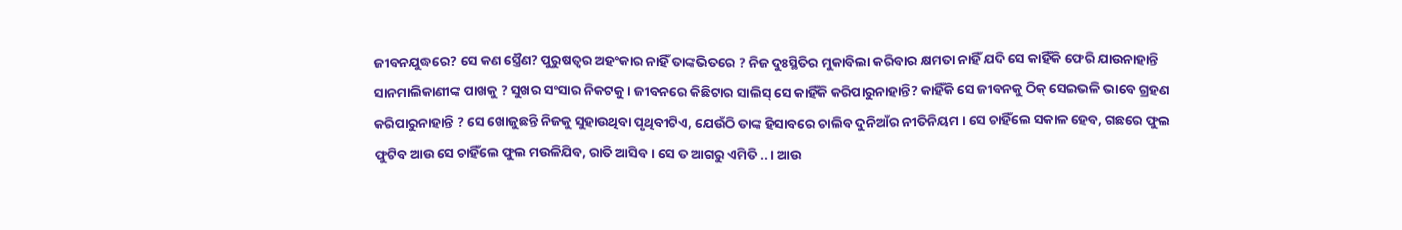ଜୀବନଯୁଦ୍ଧରେ? ସେ କଣ ସ୍ତ୍ରୈଣ? ପୁରୁଷତ୍ୱର ଅହଂକାର ନାହିଁ ତାଙ୍କଭିତରେ ? ନିଜ ଦୁଃସ୍ଥିତିର ମୁକାବିଲା କରିବାର କ୍ଷମତା ନାହିଁ ଯଦି ସେ କାହିଁକି ଫେରି ଯାଉନାହାନ୍ତି ସାନମାଲିକାଣୀଙ୍କ ପାଖକୁ ? ସୁଖର ସଂସାର ନିକଟକୁ । ଜୀବନରେ କିଛିଟାର ସାଲିସ୍ ସେ କାହିଁକି କରିପାରୁନାହାନ୍ତି? କାହିଁକି ସେ ଜୀବନକୁ ଠିକ୍ ସେଇଭଳି ଭାବେ ଗ୍ରହଣ କରିପାରୁନାହାନ୍ତି ? ସେ ଖୋଜୁଛନ୍ତି ନିଜକୁ ସୁହାଉଥିବା ପୃଥିବୀଟିଏ, ଯେଉଁଠି ତାଙ୍କ ହିସାବରେ ଚାଲିବ ଦୁନିଆଁର ନୀତିନିୟମ । ସେ ଚାହିଁଲେ ସକାଳ ହେବ, ଗଛରେ ଫୁଲ ଫୁଟିବ ଆଉ ସେ ଚାହିଁଲେ ଫୁଲ ମଉଳିଯିବ, ରାତି ଆସିବ । ସେ ତ ଆଗରୁ ଏମିତି .. । ଆଉ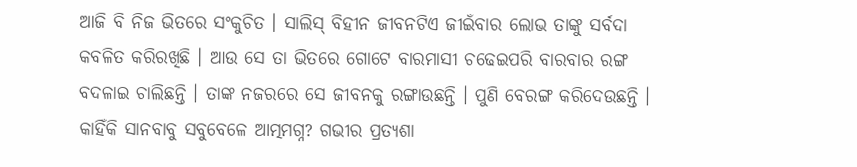ଆଜି ବି ନିଜ ଭିତରେ ସଂକୁଚିତ । ସାଲିସ୍ ବିହୀନ ଜୀବନଟିଏ ଜୀଇଁବାର ଲୋଭ ତାଙ୍କୁ ସର୍ବଦା କବଳିତ କରିରଖିଛି । ଆଉ ସେ ତା ଭିତରେ ଗୋଟେ ବାରମାସୀ ଚଢେଇପରି ବାରବାର ରଙ୍ଗ ବଦଳାଇ ଚାଲିଛନ୍ତି । ତାଙ୍କ ନଜରରେ ସେ ଜୀବନକୁ ରଙ୍ଗାଉଛନ୍ତି । ପୁଣି ବେରଙ୍ଗ କରିଦେଉଛନ୍ତି । କାହିଁକି ସାନବାବୁ ସବୁବେଳେ ଆତ୍ମମଗ୍ନ? ଗଭୀର ପ୍ରତ୍ୟଶା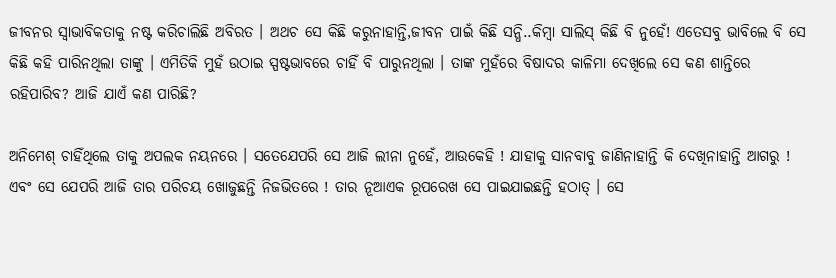ଜୀବନର ସ୍ୱାଭାବିକତାକୁ ନଷ୍ଟ କରିଚାଲିଛି ଅବିରତ । ଅଥଚ ସେ କିଛି କରୁନାହାନ୍ତି,ଜୀବନ ପାଇଁ କିଛି ସନ୍ଧି..କିମ୍ବା ସାଲିସ୍ କିଛି ବି ନୁହେଁ! ଏତେସବୁ ଭାବିଲେ ବି ସେ କିଛି କହି ପାରିନଥିଲା ତାଙ୍କୁ । ଏମିତିକି ମୁହଁ ଉଠାଇ ସ୍ପଷ୍ଟଭାବରେ ଚାହିଁ ବି ପାରୁନଥିଲା । ତାଙ୍କ ମୁହଁରେ ବିଷାଦର କାଳିମା ଦେଖିଲେ ସେ କଣ ଶାନ୍ତିରେ ରହିପାରିବ? ଆଜି ଯାଏଁ କଣ ପାରିଛି?

ଅନିମେଶ୍ ଚାହିଁଥିଲେ ତାକୁ ଅପଲକ ନୟନରେ । ସତେଯେପରି ସେ ଆଜି ଲୀନା ନୁହେଁ, ଆଉକେହି ! ଯାହାକୁ ସାନବାବୁ ଜାଣିନାହାନ୍ତି କି ଦେଖିନାହାନ୍ତି ଆଗରୁ ! ଏବଂ ସେ ଯେପରି ଆଜି ତାର ପରିଚୟ ଖୋଜୁଛନ୍ତି ନିଜଭିତରେ ! ତାର ନୂଆଏକ ରୂପରେଖ ସେ ପାଇଯାଇଛନ୍ତି ହଠାତ୍ । ସେ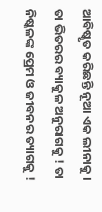ଆବିଷ୍କୃତ କରିଛନ୍ତି ନୂଆ ଏକ ଲୀନାକୁ । ତା ଭିତରର ବ୍ୟାକୁଳ ଅନୁରାଗକୁ ! ତା ନିଷ୍କଳଙ୍କ ପ୍ରେମ ଓ ଜୀବନର ତ୍ୟାଗକୁ !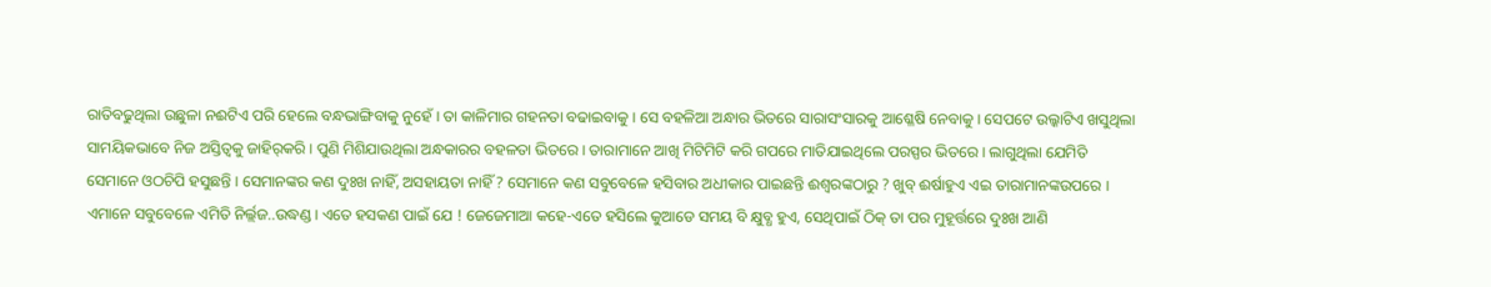ରାତିବଢୁଥିଲା ଉଛୁଳା ନଈଟିଏ ପରି ହେଲେ ବନ୍ଧଭାଙ୍ଗିବାକୁ ନୁହେଁ । ତା କାଳିମାର ଗହନତା ବଢାଇବାକୁ । ସେ ବହଳିଆ ଅନ୍ଧାର ଭିତରେ ସାରାସଂସାରକୁ ଆଶ୍ଳେଷି ନେବାକୁ । ସେପଟେ ଉଲ୍କାଟିଏ ଖସୁଥିଲା ସାମୟିକଭାବେ ନିଜ ଅସ୍ତିତ୍ୱକୁ ଜାହିର୍‌କରି । ପୁଣି ମିଶିଯାଉଥିଲା ଅନ୍ଧକାରର ବହଳତା ଭିତରେ । ତାରାମାନେ ଆଖି ମିଟିମିଟି କରି ଗପରେ ମାତିଯାଇଥିଲେ ପରସ୍ପର ଭିତରେ । ଲାଗୁଥିଲା ଯେମିତି ସେମାନେ ଓଠଚିପି ହସୁଛନ୍ତି । ସେମାନଙ୍କର କଣ ଦୁଃଖ ନାହିଁ, ଅସହାୟତା ନାହିଁ ? ସେମାନେ କଣ ସବୁବେଳେ ହସିବାର ଅଧୀକାର ପାଇଛନ୍ତି ଈଶ୍ୱରଙ୍କଠାରୁ ? ଖୁବ୍ ଈର୍ଷାହୁଏ ଏଇ ତାରାମାନଙ୍କଉପରେ । ଏମାନେ ସବୁବେଳେ ଏମିତି ନିର୍ଲ୍ଲଜ..ଉଦ୍ଧଣ୍ଡ । ଏତେ ହସକଣ ପାଇଁ ଯେ ! ଜେଜେମାଆ କହେ-ଏତେ ହସିଲେ କୁଆଡେ ସମୟ ବି କ୍ଷୁବ୍ଧ ହୁଏ, ସେଥିପାଇଁ ଠିକ୍ ତା ପର ମୁହୂର୍ତ୍ତରେ ଦୁଃଖ ଆଣି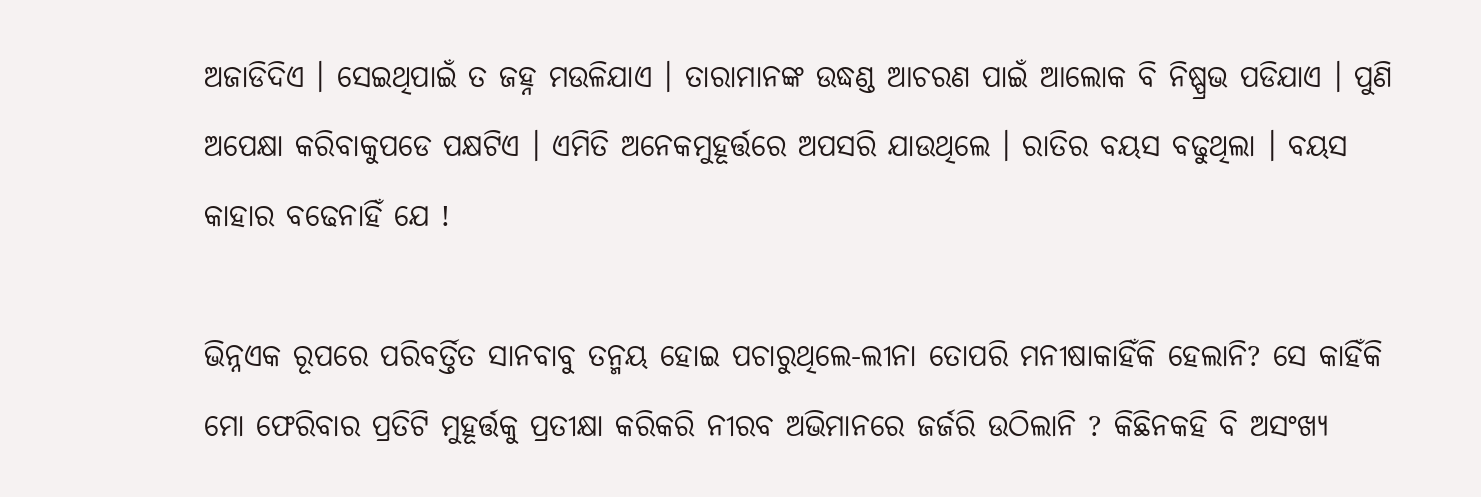ଅଜାଡିଦିଏ । ସେଇଥିପାଇଁ ତ ଜହ୍ନ ମଉଳିଯାଏ । ତାରାମାନଙ୍କ ଉଦ୍ଧଣ୍ଡ ଆଚରଣ ପାଇଁ ଆଲୋକ ବି ନିଷ୍ପ୍ରଭ ପଡିଯାଏ । ପୁଣି ଅପେକ୍ଷା କରିବାକୁପଡେ ପକ୍ଷଟିଏ । ଏମିତି ଅନେକମୁହୂର୍ତ୍ତରେ ଅପସରି ଯାଉଥିଲେ । ରାତିର ବୟସ ବଢୁଥିଲା । ବୟସ କାହାର ବଢେନାହିଁ ଯେ !

ଭିନ୍ନଏକ ରୂପରେ ପରିବର୍ତ୍ତିତ ସାନବାବୁ ତନ୍ମୟ ହୋଇ ପଚାରୁଥିଲେ-ଲୀନା ତୋପରି ମନୀଷାକାହିଁକି ହେଲାନି? ସେ କାହିଁକି ମୋ ଫେରିବାର ପ୍ରତିଟି ମୁହୂର୍ତ୍ତକୁ ପ୍ରତୀକ୍ଷା କରିକରି ନୀରବ ଅଭିମାନରେ ଜର୍ଜରି ଉଠିଲାନି ? କିଛିନକହି ବି ଅସଂଖ୍ୟ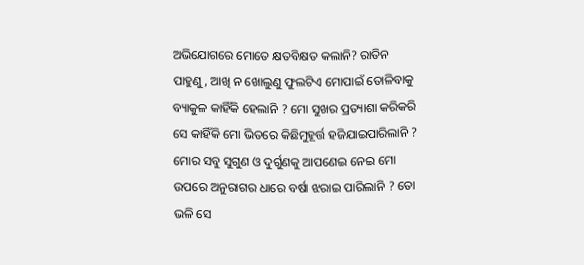ଅଭିଯୋଗରେ ମୋତେ କ୍ଷତବିକ୍ଷତ କଲାନି? ରାତିନ ପାହୁଣୁ, ଆଖି ନ ଖୋଲୁଣୁ ଫୁଲଟିଏ ମୋପାଇଁ ତୋଳିବାକୁ ବ୍ୟାକୁଳ କାହିଁକି ହେଲାନି ? ମୋ ସୁଖର ପ୍ରତ୍ୟାଶା କରିକରି ସେ କାହିଁକି ମୋ ଭିତରେ କିଛିମୁହୂର୍ତ୍ତ ହଜିଯାଇପାରିଲାନି ? ମୋର ସବୁ ସୁଗୁଣ ଓ ଦୁର୍ଗୁଣକୁ ଆପଣେଇ ନେଇ ମୋ ଉପରେ ଅନୁରାଗର ଧାରେ ବର୍ଷା ଝରାଇ ପାରିଲାନି ? ତୋ ଭଳି ସେ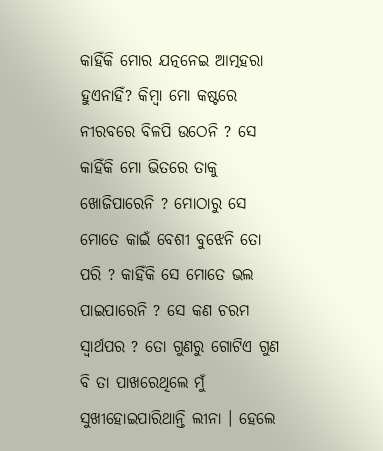କାହିଁକି ମୋର ଯତ୍ନନେଇ ଆତ୍ମହରା ହୁଏନାହିଁ? କିମ୍ବା ମୋ କଷ୍ଟରେ ନୀରବରେ ବିଳପି ଉଠେନି ? ସେ କାହିଁକି ମୋ ଭିତରେ ତାକୁ ଖୋଜିପାରେନି ? ମୋଠାରୁ ସେ ମୋତେ କାଇଁ ବେଶୀ ବୁଝେନି ତୋ ପରି ? କାହିଁକି ସେ ମୋତେ ଭଲ ପାଇପାରେନି ? ସେ କଣ ଚରମ ସ୍ୱାର୍ଥପର ? ତୋ ଗୁଣରୁ ଗୋଟିଏ ଗୁଣ ବି ତା ପାଖରେଥିଲେ ମୁଁ ସୁଖୀହୋଇପାରିଥାନ୍ତି ଲୀନା । ହେଲେ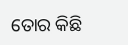ତୋର କିଛି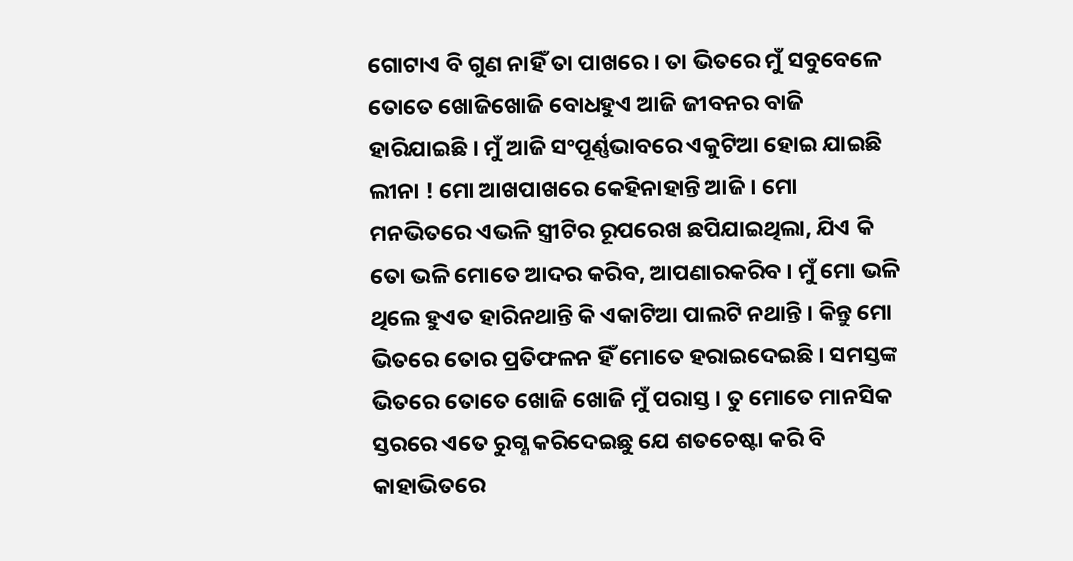ଗୋଟାଏ ବି ଗୁଣ ନାହିଁ ତା ପାଖରେ । ତା ଭିତରେ ମୁଁ ସବୁବେଳେ ତୋତେ ଖୋଜିଖୋଜି ବୋଧହୁଏ ଆଜି ଜୀବନର ବାଜି ହାରିଯାଇଛି । ମୁଁ ଆଜି ସଂପୂର୍ଣ୍ଣଭାବରେ ଏକୁଟିଆ ହୋଇ ଯାଇଛି ଲୀନା ! ମୋ ଆଖପାଖରେ କେହିନାହାନ୍ତି ଆଜି । ମୋ ମନଭିତରେ ଏଭଳି ସ୍ତ୍ରୀଟିର ରୂପରେଖ ଛପିଯାଇଥିଲା, ଯିଏ କି ତୋ ଭଳି ମୋତେ ଆଦର କରିବ, ଆପଣାରକରିବ । ମୁଁ ମୋ ଭଳି ଥିଲେ ହୁଏତ ହାରିନଥାନ୍ତି କି ଏକାଟିଆ ପାଲଟି ନଥାନ୍ତି । କିନ୍ତୁ ମୋ ଭିତରେ ତୋର ପ୍ରତିଫଳନ ହିଁ ମୋତେ ହରାଇଦେଇଛି । ସମସ୍ତଙ୍କ ଭିତରେ ତୋତେ ଖୋଜି ଖୋଜି ମୁଁ ପରାସ୍ତ । ତୁ ମୋତେ ମାନସିକ ସ୍ତରରେ ଏତେ ରୁଗ୍ଣ କରିଦେଇଛୁ ଯେ ଶତଚେଷ୍ଟା କରି ବି କାହାଭିତରେ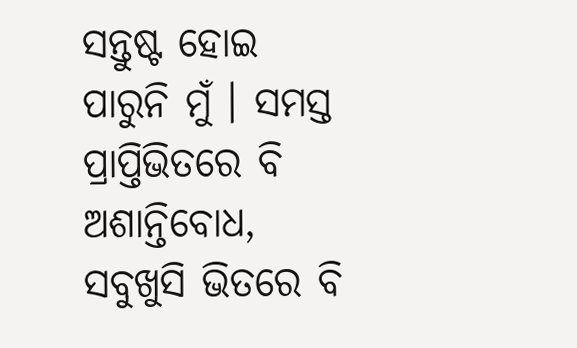ସନ୍ତୁଷ୍ଟ ହୋଇ ପାରୁନି ମୁଁ । ସମସ୍ତ ପ୍ରାପ୍ତିଭିତରେ ବି ଅଶାନ୍ତିବୋଧ, ସବୁଖୁସି ଭିତରେ ବି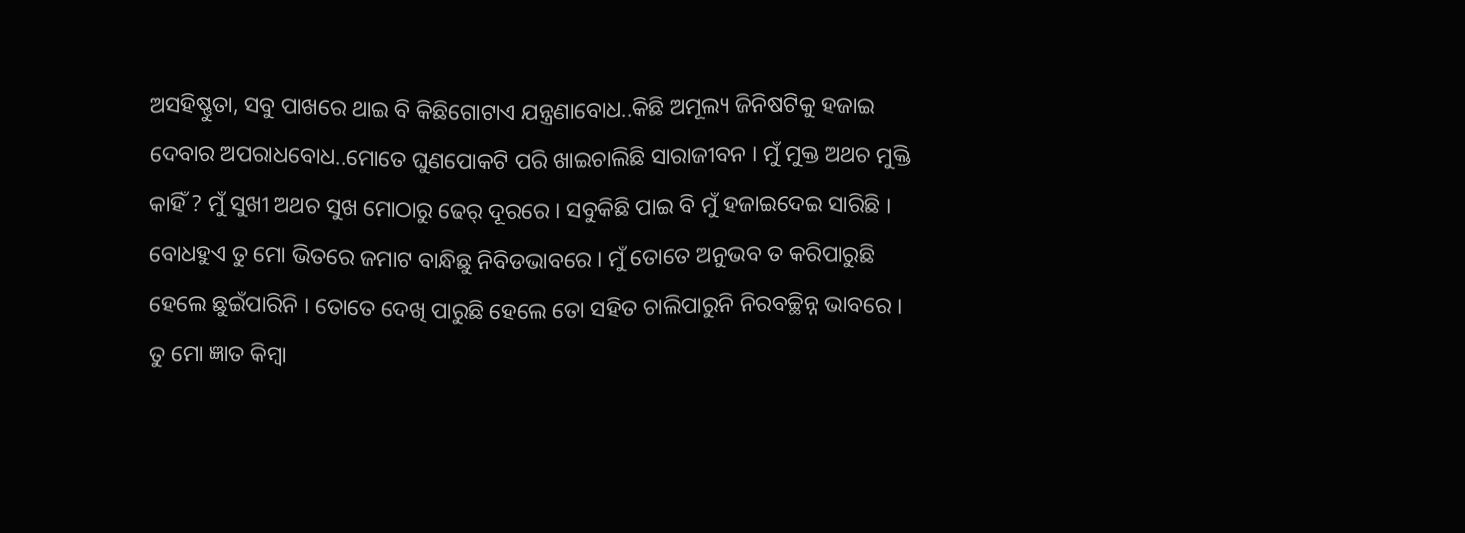ଅସହିଷ୍ଣୁତା, ସବୁ ପାଖରେ ଥାଇ ବି କିଛିଗୋଟାଏ ଯନ୍ତ୍ରଣାବୋଧ..କିଛି ଅମୂଲ୍ୟ ଜିନିଷଟିକୁ ହଜାଇ ଦେବାର ଅପରାଧବୋଧ..ମୋତେ ଘୁଣପୋକଟି ପରି ଖାଇଚାଲିଛି ସାରାଜୀବନ । ମୁଁ ମୁକ୍ତ ଅଥଚ ମୁକ୍ତି କାହିଁ ? ମୁଁ ସୁଖୀ ଅଥଚ ସୁଖ ମୋଠାରୁ ଢେର୍ ଦୂରରେ । ସବୁକିଛି ପାଇ ବି ମୁଁ ହଜାଇଦେଇ ସାରିଛି । ବୋଧହୁଏ ତୁ ମୋ ଭିତରେ ଜମାଟ ବାନ୍ଧିଛୁ ନିବିଡଭାବରେ । ମୁଁ ତୋତେ ଅନୁଭବ ତ କରିପାରୁଛି ହେଲେ ଛୁଇଁପାରିନି । ତୋତେ ଦେଖି ପାରୁଛି ହେଲେ ତୋ ସହିତ ଚାଲିପାରୁନି ନିରବଚ୍ଛିନ୍ନ ଭାବରେ । ତୁ ମୋ ଜ୍ଞାତ କିମ୍ବା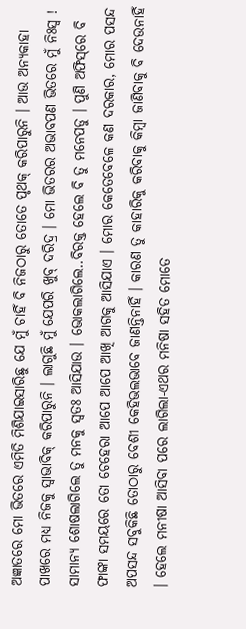ଅଜ୍ଞାତରେ ମୋ ଭିତରେ ଏମିତି ମିଶିଯାଇସାରିଛୁ ଯେ ମୁଁ ଚାହିଁ ବି ନିଜଠାରୁ ତୋତେ ପୃଥକ୍ କରିପାରୁନି । ଆଉ ଅନ୍ୟକାହା ପାଖରେ ମଧ୍ୟ ନିଜକୁ ସ୍ୱାଭାବିକ୍ କରିପାରୁନି । ଲାଗୁଛି ମୁଁ ଯେପରି ଖୁବ୍ ଦରିଦ୍ର । ମୋ ଭିତରର ଅଭାବପଣ ଭିତରେ ମୁଁ ନିଃସ୍ୱ ! ସାମାନ୍ୟ ଶୋଷଲାଗିଲେ ତୁ ମନକୁ ସ୍ୱତଃ ଆସିଯାଉ । ଭୋକଲାଗିଲେ..ବିରକ୍ତ ହେଲେ ବି ତୁ ମନେପଡୁ । ପୁଣି ଅଫିସ୍‌ରେ ବି ଫାଙ୍କା ସମୟରେ ତୋ ଚେହେରା ଆପେ ଆପେ ଆଖି ଆଗକୁ ଆସିଯାଏ । ମୋର କେତେବେଳେ କଣ ଦରକାର, ମୋର ପସନ୍ଦ ଅପସନ୍ଦ ସବୁକିଛି ତୋଠାରୁ ବେଶୀ କେହିଭଲଭାବେ ଜାଣନ୍ତିନାହିଁ । କାରଣ ତୁ କାହାରିକୁ କରିବାକୁ କିମ୍ବା ଜାଣିବାକୁ ବି ଦେଉନାହିଁ । ହେଲେ ମନୀଷା ଆସିବା ପରେ ଲାଗିଲା-ଏଥର ମନିଷା ସହିତ ମୋତେ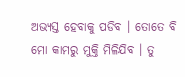ଅଭ୍ୟସ୍ତ ହେବାକୁ ପଡିବ । ତୋତେ ବି ମୋ କାମରୁ ମୁକ୍ତି ମିଳିଯିବ । ତୁ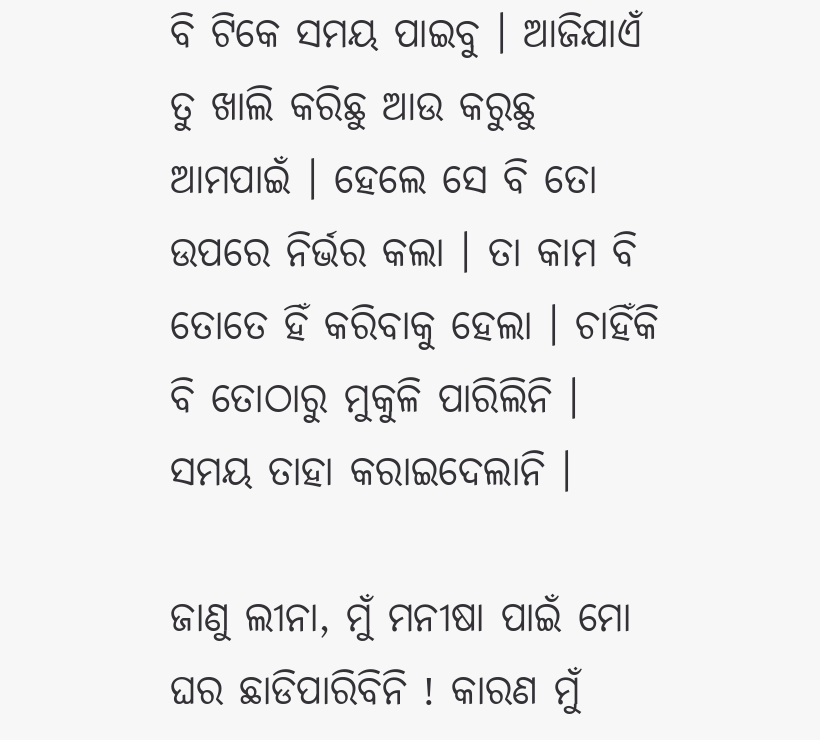ବି ଟିକେ ସମୟ ପାଇବୁ । ଆଜିଯାଏଁ ତୁ ଖାଲି କରିଛୁ ଆଉ କରୁଛୁ ଆମପାଇଁ । ହେଲେ ସେ ବି ତୋ ଉପରେ ନିର୍ଭର କଲା । ତା କାମ ବି ତୋତେ ହିଁ କରିବାକୁ ହେଲା । ଚାହିଁକି ବି ତୋଠାରୁ ମୁକୁଳି ପାରିଲିନି । ସମୟ ତାହା କରାଇଦେଲାନି ।

ଜାଣୁ ଲୀନା, ମୁଁ ମନୀଷା ପାଇଁ ମୋ ଘର ଛାଡିପାରିବିନି ! କାରଣ ମୁଁ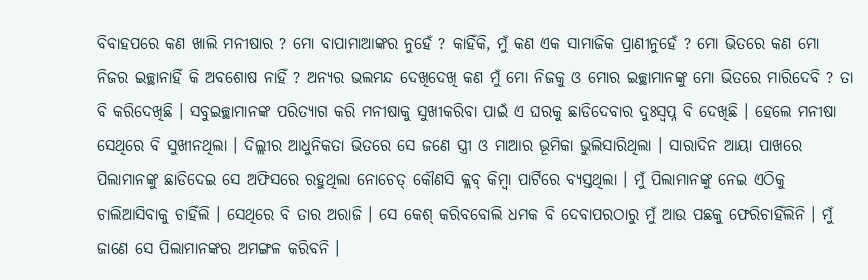ବିବାହପରେ କଣ ଖାଲି ମନୀଷାର ? ମୋ ବାପାମାଆଙ୍କର ନୁହେଁ ? କାହିଁକି, ମୁଁ କଣ ଏକ ସାମାଜିକ ପ୍ରାଣୀନୁହେଁ ? ମୋ ଭିତରେ କଣ ମୋ ନିଜର ଇଚ୍ଛାନାହିଁ କି ଅବଶୋଷ ନାହିଁ ? ଅନ୍ୟର ଭଲମନ୍ଦ ଦେଖିଦେଖି କଣ ମୁଁ ମୋ ନିଜକୁ ଓ ମୋର ଇଚ୍ଛାମାନଙ୍କୁ ମୋ ଭିତରେ ମାରିଦେବି ? ତା ବି କରିଦେଖିଛି । ସବୁଇଚ୍ଛାମାନଙ୍କ ପରିତ୍ୟାଗ କରି ମନୀଷାକୁ ସୁଖୀକରିବା ପାଇଁ ଏ ଘରକୁ ଛାଡିଦେବାର ଦୁଃସ୍ୱପ୍ନ ବି ଦେଖିଛି । ହେଲେ ମନୀଷା ସେଥିରେ ବି ସୁଖୀନଥିଲା । ଦିଲ୍ଲୀର ଆଧୁନିକତା ଭିତରେ ସେ ଜଣେ ସ୍ତ୍ରୀ ଓ ମାଆର ଭୂମିକା ଭୁଲିସାରିଥିଲା । ସାରାଦିନ ଆୟା ପାଖରେ ପିଲାମାନଙ୍କୁ ଛାଡିଦେଇ ସେ ଅଫିସରେ ରହୁଥିଲା ନୋଚେତ୍ କୌଣସି କ୍ଲବ୍ କିମ୍ବା ପାର୍ଟିରେ ବ୍ୟସ୍ତଥିଲା । ମୁଁ ପିଲାମାନଙ୍କୁ ନେଇ ଏଠିକୁ ଚାଲିଆସିବାକୁ ଚାହିଁଲି । ସେଥିରେ ବି ତାର ଅରାଜି । ସେ କେଶ୍ କରିବବୋଲି ଧମକ ବି ଦେବାପରଠାରୁ ମୁଁ ଆଉ ପଛକୁ ଫେରିଚାହିଁଲିନି । ମୁଁ ଜାଣେ ସେ ପିଲାମାନଙ୍କର ଅମଙ୍ଗଳ କରିବନି ।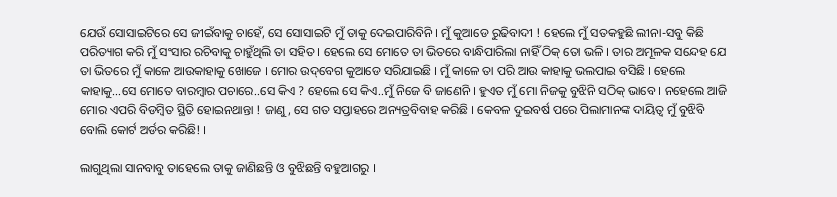ଯେଉଁ ସୋସାଇଟିରେ ସେ ଜୀଇଁବାକୁ ଚାହେଁ, ସେ ସୋସାଇଟି ମୁଁ ତାକୁ ଦେଇପାରିବିନି । ମୁଁ କୁଆଡେ ରୁଢିବାଦୀ ! ହେଲେ ମୁଁ ସତକହୁଛି ଲୀନା-ସବୁ କିଛି ପରିତ୍ୟାଗ କରି ମୁଁ ସଂସାର ରଚିବାକୁ ଚାହୁଁଥିଲି ତା ସହିତ । ହେଲେ ସେ ମୋତେ ତା ଭିତରେ ବାନ୍ଧିପାରିଲା ନାହିଁ ଠିକ୍ ତୋ ଭଳି । ତାର ଅମୂଳକ ସନ୍ଦେହ ଯେ ତା ଭିତରେ ମୁଁ କାଳେ ଆଉକାହାକୁ ଖୋଜେ । ମୋର ଉଦ୍‌ବେଗ କୁଆଡେ ସରିଯାଇଛି । ମୁଁ କାଳେ ତା ପରି ଆଉ କାହାକୁ ଭଲପାଇ ବସିଛି । ହେଲେ କାହାକୁ…ସେ ମୋତେ ବାରମ୍ବାର ପଚାରେ..ସେ କିଏ ? ହେଲେ ସେ କିଏ..ମୁଁ ନିଜେ ବି ଜାଣେନି । ହୁଏତ ମୁଁ ମୋ ନିଜକୁ ବୁଝିନି ସଠିକ୍ ଭାବେ । ନହେଲେ ଆଜି ମୋର ଏପରି ବିଡମ୍ବିତ ସ୍ଥିତି ହୋଇନଥାନ୍ତା ! ଜାଣୁ, ସେ ଗତ ସପ୍ତାହରେ ଅନ୍ୟତ୍ରବିବାହ କରିଛି । କେବଳ ଦୁଇବର୍ଷ ପରେ ପିଲାମାନଙ୍କ ଦାୟିତ୍ୱ ମୁଁ ବୁଝିବି ବୋଲି କୋର୍ଟ ଅର୍ଡର କରିଛି! ।

ଲାଗୁଥିଲା ସାନବାବୁ ତାହେଲେ ତାକୁ ଜାଣିଛନ୍ତି ଓ ବୁଝିଛନ୍ତି ବହୁଆଗରୁ ।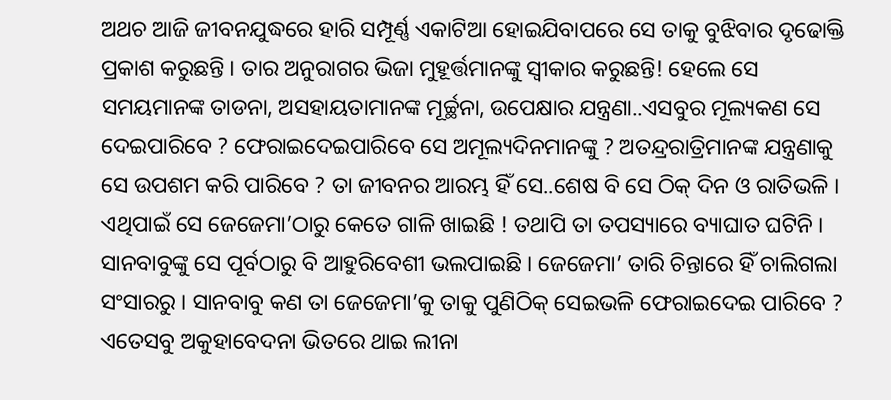ଅଥଚ ଆଜି ଜୀବନଯୁଦ୍ଧରେ ହାରି ସମ୍ପୂର୍ଣ୍ଣ ଏକାଟିଆ ହୋଇଯିବାପରେ ସେ ତାକୁ ବୁଝିବାର ଦୃଢୋକ୍ତି ପ୍ରକାଶ କରୁଛନ୍ତି । ତାର ଅନୁରାଗର ଭିଜା ମୁହୂର୍ତ୍ତମାନଙ୍କୁ ସ୍ୱୀକାର କରୁଛନ୍ତି! ହେଲେ ସେ ସମୟମାନଙ୍କ ତାଡନା, ଅସହାୟତାମାନଙ୍କ ମୂର୍ଚ୍ଛନା, ଉପେକ୍ଷାର ଯନ୍ତ୍ରଣା..ଏସବୁର ମୂଲ୍ୟକଣ ସେ ଦେଇପାରିବେ ? ଫେରାଇଦେଇପାରିବେ ସେ ଅମୂଲ୍ୟଦିନମାନଙ୍କୁ ? ଅତନ୍ଦ୍ରରାତ୍ରିମାନଙ୍କ ଯନ୍ତ୍ରଣାକୁ ସେ ଉପଶମ କରି ପାରିବେ ? ତା ଜୀବନର ଆରମ୍ଭ ହିଁ ସେ..ଶେଷ ବି ସେ ଠିକ୍ ଦିନ ଓ ରାତିଭଳି । ଏଥିପାଇଁ ସେ ଜେଜେମା’ଠାରୁ କେତେ ଗାଳି ଖାଇଛି ! ତଥାପି ତା ତପସ୍ୟାରେ ବ୍ୟାଘାତ ଘଟିନି । ସାନବାବୁଙ୍କୁ ସେ ପୂର୍ବଠାରୁ ବି ଆହୁରିବେଶୀ ଭଲପାଇଛି । ଜେଜେମା’ ତାରି ଚିନ୍ତାରେ ହିଁ ଚାଲିଗଲା ସଂସାରରୁ । ସାନବାବୁ କଣ ତା ଜେଜେମା’କୁ ତାକୁ ପୁଣିଠିକ୍ ସେଇଭଳି ଫେରାଇଦେଇ ପାରିବେ ? ଏତେସବୁ ଅକୁହାବେଦନା ଭିତରେ ଥାଇ ଲୀନା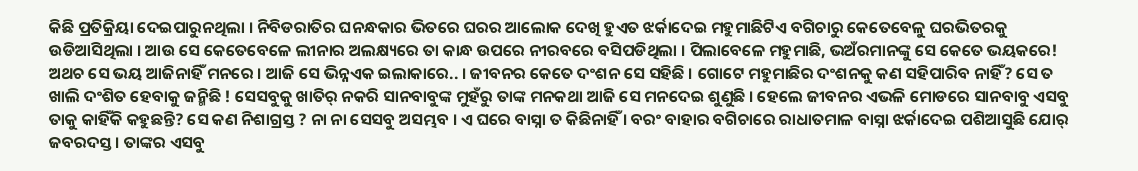କିଛି ପ୍ରତିକ୍ରିୟା ଦେଇପାରୁନଥିଲା । ନିବିଡରାତିର ଘନନ୍ଧକାର ଭିତରେ ଘରର ଆଲୋକ ଦେଖି ହୁଏତ ଝର୍କାଦେଇ ମହୁମାଛିଟିଏ ବଗିଚାରୁ କେତେବେଳୁ ଘରଭିତରକୁ ଉଡିଆସିଥିଲା । ଆଉ ସେ କେତେବେଳେ ଲୀନାର ଅଲକ୍ଷ୍ୟରେ ତା କାନ୍ଧ ଉପରେ ନୀରବରେ ବସିପଡିଥିଲା । ପିଲାବେଳେ ମହୁମାଛି, ଭଅଁରମାନଙ୍କୁ ସେ କେତେ ଭୟକରେ! ଅଥଚ ସେ ଭୟ ଆଜିନାହିଁ ମନରେ । ଆଜି ସେ ଭିନ୍ନଏକ ଇଲାକାରେ.. । ଜୀବନର କେତେ ଦଂଶନ ସେ ସହିଛି । ଗୋଟେ ମହୁମାଛିର ଦଂଶନକୁ କଣ ସହିପାରିବ ନାହିଁ? ସେ ତ ଖାଲି ଦଂଶିତ ହେବାକୁ ଜନ୍ମିଛି ! ସେସବୁକୁ ଖାତିର୍ ନକରି ସାନବାବୁଙ୍କ ମୁହଁରୁ ତାଙ୍କ ମନକଥା ଆଜି ସେ ମନଦେଇ ଶୁଣୁଛି । ହେଲେ ଜୀବନର ଏଭଳି ମୋଡରେ ସାନବାବୁ ଏସବୁ ତାକୁ କାହିଁକି କହୁଛନ୍ତି? ସେ କଣ ନିଶାଗ୍ରସ୍ତ ? ନା ନା ସେସବୁ ଅସମ୍ଭବ । ଏ ଘରେ ବାସ୍ନା ତ କିଛିନାହିଁ । ବରଂ ବାହାର ବଗିଚାରେ ରାଧାତମାଳ ବାସ୍ନା ଝର୍କାଦେଇ ପଶିଆସୁଛି ଯୋର୍ ଜବରଦସ୍ତ । ତାଙ୍କର ଏସବୁ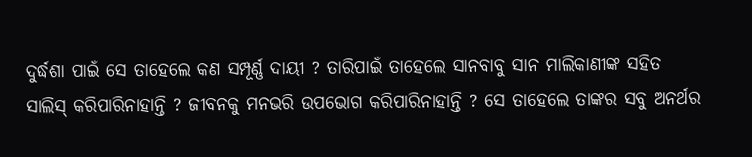ଦୁର୍ଦ୍ଧଶା ପାଇଁ ସେ ତାହେଲେ କଣ ସମ୍ପୂର୍ଣ୍ଣ ଦାୟୀ ? ତାରିପାଇଁ ତାହେଲେ ସାନବାବୁ ସାନ ମାଲିକାଣୀଙ୍କ ସହିତ ସାଲିସ୍ କରିପାରିନାହାନ୍ତି ? ଜୀବନକୁ ମନଭରି ଉପଭୋଗ କରିପାରିନାହାନ୍ତି ? ସେ ତାହେଲେ ତାଙ୍କର ସବୁ ଅନର୍ଥର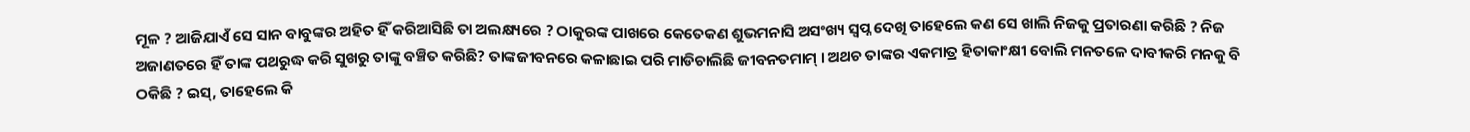ମୂଳ ? ଆଜିଯାଏଁ ସେ ସାନ ବାବୁଙ୍କର ଅହିତ ହିଁ କରିଆସିଛି ତା ଅଲକ୍ଷ୍ୟରେ ? ଠାକୁରଙ୍କ ପାଖରେ କେତେକଣ ଶୁଭମନାସି ଅସଂଖ୍ୟ ସ୍ୱପ୍ନ ଦେଖି ତାହେଲେ କଣ ସେ ଖାଲି ନିଜକୁ ପ୍ରତାରଣା କରିଛି ? ନିଜ ଅଜାଣତରେ ହିଁ ତାଙ୍କ ପଥରୁଦ୍ଧ କରି ସୁଖରୁ ତାଙ୍କୁ ବଞ୍ଚିତ କରିଛି? ତାଙ୍କଜୀବନରେ କଳାଛାଇ ପରି ମାଡିଚାଲିଛି ଜୀବନତମାମ୍ । ଅଥଚ ତାଙ୍କର ଏକମାତ୍ର ହିତାକାଂକ୍ଷୀ ବୋଲି ମନତଳେ ଦାବୀକରି ମନକୁ ବି ଠକିଛି ? ଇସ୍, ତାହେଲେ କି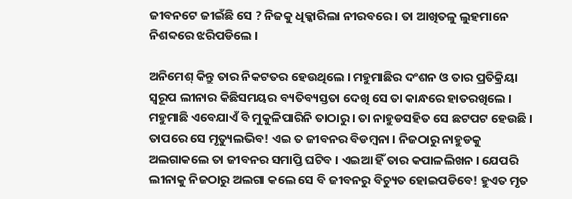ଜୀବନଟେ ଜୀଇଁଛି ସେ ? ନିଜକୁ ଧିକ୍କାରିଲା ନୀରବରେ । ତା ଆଖିତଳୁ ଲୁହମାନେ ନିଶବ୍ଦରେ ଝରିପଡିଲେ ।

ଅନିମେଶ୍ କିନ୍ତୁ ତାର ନିକଟତର ହେଉଥିଲେ । ମହୁମାଛିର ଦଂଶନ ଓ ତାର ପ୍ରତିକ୍ରିୟା ସ୍ୱରୂପ ଲୀନାର କିଛିସମୟର ବ୍ୟତିବ୍ୟସ୍ତତା ଦେଖି ସେ ତା କାନ୍ଧରେ ହାତରଖିଲେ । ମହୁମାଛି ଏବେଯାଏଁ ବି ମୁକୁଳିପାରିନି ତାଠାରୁ । ତା ନାହୁଡସହିତ ସେ ଛଟପଟ ହେଉଛି । ତାପରେ ସେ ମୃତ୍ୟୁଲଭିବ! ଏଇ ତ ଜୀବନର ବିଡମ୍ବନା । ନିଜଠାରୁ ନାହୁଡକୁ ଅଲଗାକଲେ ତା ଜୀବନର ସମାପ୍ତି ଘଟିବ । ଏଇଆ ହିଁ ତାର କପାଳଲିଖନ । ଯେପରି ଲୀନାକୁ ନିଜଠାରୁ ଅଲଗା କଲେ ସେ ବି ଜୀବନରୁ ବିଚ୍ୟୁତ ହୋଇପଡିବେ! ହୁଏତ ମୃତ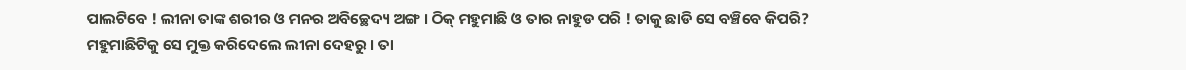ପାଲଟିବେ ! ଲୀନା ତାଙ୍କ ଶରୀର ଓ ମନର ଅବିଚ୍ଛେଦ୍ୟ ଅଙ୍ଗ । ଠିକ୍ ମହୁମାଛି ଓ ତାର ନାହୁଡ ପରି ! ତାକୁ ଛାଡି ସେ ବଞ୍ଚିବେ କିପରି? ମହୁମାଛିଟିକୁ ସେ ମୁକ୍ତ କରିଦେଲେ ଲୀନା ଦେହରୁ । ତା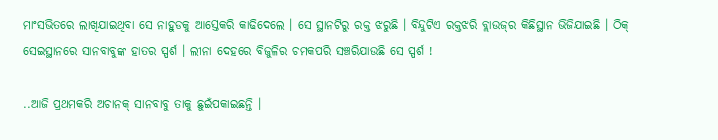ମାଂସଭିତରେ ଲାଖିଯାଇଥିବା ସେ ନାହୁଡକୁ ଆସ୍ତେକରି କାଢିଦେଲେ । ସେ ସ୍ଥାନଟିରୁ ରକ୍ତ ଝରୁଛି । ବିନ୍ଦୁଟିଏ ରକ୍ତଝରି ବ୍ଲାଉଜ୍‌ର କିଛିସ୍ଥାନ ଭିଜିଯାଇଛି । ଠିକ୍ ସେଇସ୍ଥାନରେ ସାନବାବୁଙ୍କ ହାତର ସ୍ପର୍ଶ । ଲୀନା ଦେହରେ ବିଜୁଳିର ଚମକପରି ସଞ୍ଚରିଯାଉଛି ସେ ସ୍ପର୍ଶ !

..ଆଜି ପ୍ରଥମକରି ଅଚାନକ୍ ସାନବାବୁ ତାକୁ ଛୁଇଁପକାଇଛନ୍ତି ।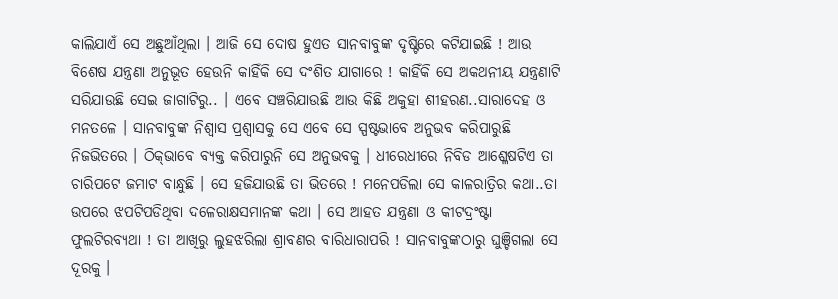କାଲିଯାଏଁ ସେ ଅଛୁଆଁଥିଲା । ଆଜି ସେ ଦୋଷ ହୁଏତ ସାନବାବୁଙ୍କ ଦୃଷ୍ଟିରେ କଟିଯାଇଛି ! ଆଉ ବିଶେଷ ଯନ୍ତ୍ରଣା ଅନୁଭୂତ ହେଉନି କାହିଁକି ସେ ଦଂଶିତ ଯାଗାରେ ! କାହିଁକି ସେ ଅକଥନୀୟ ଯନ୍ତ୍ରଣାଟି ସରିଯାଉଛି ସେଇ ଜାଗାଟିରୁ.. । ଏବେ ସଞ୍ଚରିଯାଉଛି ଆଉ କିଛି ଅକୁହା ଶୀହରଣ..ସାରାଦେହ ଓ ମନତଳେ । ସାନବାବୁଙ୍କ ନିଶ୍ୱାସ ପ୍ରଶ୍ୱାସକୁ ସେ ଏବେ ସେ ସ୍ପଷ୍ଟଭାବେ ଅନୁଭବ କରିପାରୁଛି ନିଜଭିତରେ । ଠିକ୍‌ଭାବେ ବ୍ୟକ୍ତ କରିପାରୁନି ସେ ଅନୁଭବକୁ । ଧୀରେଧୀରେ ନିବିଡ ଆଶ୍ଳେଷଟିଏ ତା ଚାରିପଟେ ଜମାଟ ବାନ୍ଧୁଛି । ସେ ହଜିଯାଉଛି ତା ଭିତରେ ! ମନେପଡିଲା ସେ କାଳରାତ୍ରିର କଥା..ତା ଉପରେ ଝପଟିପଡିଥିବା ଦଳେରାକ୍ଷସମାନଙ୍କ କଥା । ସେ ଆହତ ଯନ୍ତ୍ରଣା ଓ କୀଟଦ୍ରଂଷ୍ଟା ଫୁଲଟିରବ୍ୟଥା ! ତା ଆଖିରୁ ଲୁହଝରିଲା ଶ୍ରାବଣର ବାରିଧାରାପରି ! ସାନବାବୁଙ୍କଠାରୁ ଘୁଞ୍ଚିଗଲା ସେ ଦୂରକୁ ।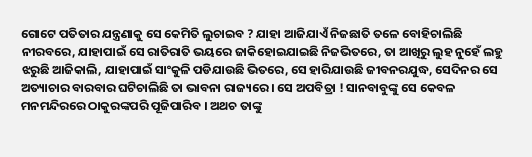ଗୋଟେ ପତିତାର ଯନ୍ତ୍ରଣାକୁ ସେ କେମିତି ଲୁଚାଇବ ? ଯାହା ଆଜିଯାଏଁ ନିଜଛାତି ତଳେ ବୋହିଚାଲିଛି ନୀରବରେ, ଯାହାପାଇଁ ସେ ରାତିରାତି ଭୟରେ ଜାକିହୋଇଯାଇଛି ନିଜଭିତରେ, ତା ଆଖିରୁ ଲୁହ ନୁହେଁ ଲହୁ ଝରୁଛି ଆଜିକାଲି, ଯାହାପାଇଁ ସାଂକୁଳି ପଡିଯାଉଛି ଭିତରେ, ସେ ହାରିଯାଉଛି ଜୀବନରଯୁଦ୍ଧ, ସେଦିନର ସେ ଅତ୍ୟାଚାର ବାରବାର ଘଟିଚାଲିଛି ତା ଭାବନା ରାଜ୍ୟରେ । ସେ ଅପବିତ୍ରା ! ସାନବାବୁଙ୍କୁ ସେ କେବଳ ମନମନ୍ଦିରରେ ଠାକୁରଙ୍କପରି ପୂଜିପାରିବ । ଅଥଚ ତାଙ୍କୁ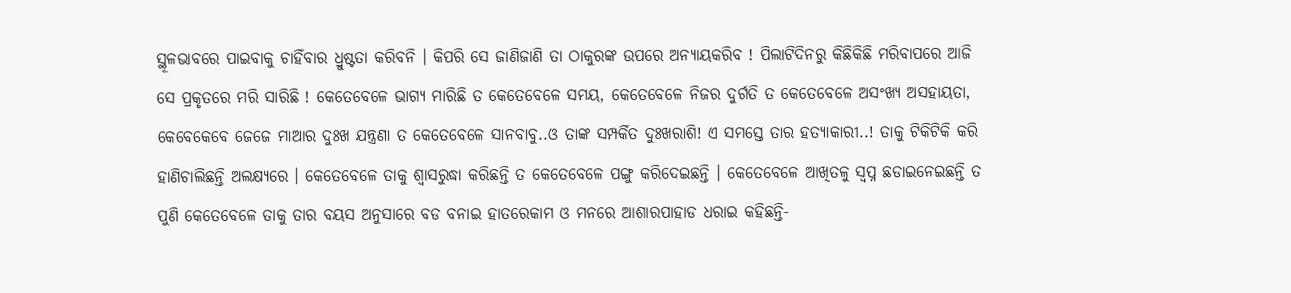ସ୍ଥୂଳଭାବରେ ପାଇବାକୁ ଚାହିଁବାର ଧ୍ରୁଷ୍ଟତା କରିବନି । କିପରି ସେ ଜାଣିଜାଣି ତା ଠାକୁରଙ୍କ ଉପରେ ଅନ୍ୟାୟକରିବ ! ପିଲାଟିଦିନରୁ କିଛିକିଛି ମରିବାପରେ ଆଜି ସେ ପ୍ରକୃତରେ ମରି ସାରିଛି ! କେତେବେଳେ ଭାଗ୍ୟ ମାରିଛି ତ କେତେବେଳେ ସମୟ, କେତେବେଳେ ନିଜର ଦୁର୍ଗତି ତ କେତେବେଳେ ଅସଂଖ୍ୟ ଅସହାୟତା, କେବେକେବେ ଜେଜେ ମାଆର ଦୁଃଖ ଯନ୍ତ୍ରଣା ତ କେତେବେଳେ ସାନବାବୁ..ଓ ତାଙ୍କ ସମ୍ପର୍କିତ ଦୁଃଖରାଶି! ଏ ସମସ୍ତେ ତାର ହତ୍ୟାକାରୀ..! ତାକୁ ଟିକିଟିକି କରି ହାଣିଚାଲିଛନ୍ତି ଅଲକ୍ଷ୍ୟରେ । କେତେବେଳେ ତାକୁ ଶ୍ୱାସରୁଦ୍ଧା କରିଛନ୍ତି ତ କେତେବେଳେ ପଙ୍ଗୁ କରିଦେଇଛନ୍ତି । କେତେବେଳେ ଆଖିତଳୁ ସ୍ୱପ୍ନ ଛଡାଇନେଇଛନ୍ତି ତ ପୁଣି କେତେବେଳେ ତାକୁ ତାର ବୟସ ଅନୁସାରେ ବଡ ବନାଇ ହାତରେକାମ ଓ ମନରେ ଆଶାରପାହାଡ ଧରାଇ କହିଛନ୍ତି-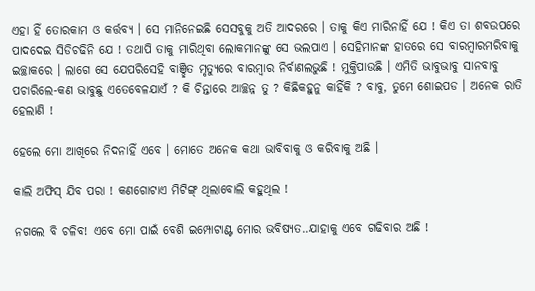ଏହା ହିଁ ତୋରକାମ ଓ କର୍ତ୍ତବ୍ୟ । ସେ ମାନିନେଇଛି ସେସବୁକୁ ଅତି ଆଦରରେ । ତାକୁ କିଏ ମାରିନାହିଁ ଯେ ! କିଏ ତା ଶବଉପରେ ପାଦଦେଇ ସିଡିଚଢିନି ଯେ ! ତଥାପି ତାକୁ ମାରିଥିବା ଲୋକମାନଙ୍କୁ ସେ ଭଲପାଏ । ସେହିମାନଙ୍କ ହାତରେ ସେ ବାରମ୍ବାରମରିବାକୁ ଇଚ୍ଛାକରେ । ଲାଗେ ସେ ଯେପରିସେହି ବାଞ୍ଛିତ ମୃତ୍ୟୁରେ ବାରମ୍ବାର ନିର୍ବାଣଲଭୁଛି ! ମୁକ୍ତିପାଉଛି । ଏମିତି ଭାବୁଭାବୁ ସାନବାବୁ ପଚାରିଲେ-କଣ ଭାବୁଛୁ ଏତେବେଳଯାଏଁ ? କି ଚିନ୍ତାରେ ଆଚ୍ଛନ୍ନ ତୁ ? କିଛିକହୁନୁ କାହିଁକି ? ବାବୁ, ତୁମେ ଶୋଇପଡ । ଅନେକ ରାତି ହେଲାଣି !

ହେଲେ ମୋ ଆଖିରେ ନିଦନାହିଁ ଏବେ । ମୋତେ ଅନେକ କଥା ଭାବିବାକୁ ଓ କରିବାକୁ ଅଛି ।

କାଲି ଅଫିସ୍ ଯିବ ପରା ! କଣଗୋଟାଏ ମିଟିଙ୍ଗ୍ ଥିଲାବୋଲି କହୁଥିଲ !

ନଗଲେ ବି ଚଳିବ! ଏବେ ମୋ ପାଇଁ ବେଶି ଇମ୍ପୋଟାଣ୍ଟ ମୋର ଭବିଷ୍ୟତ..ଯାହାକୁ ଏବେ ଗଢିବାର ଅଛି !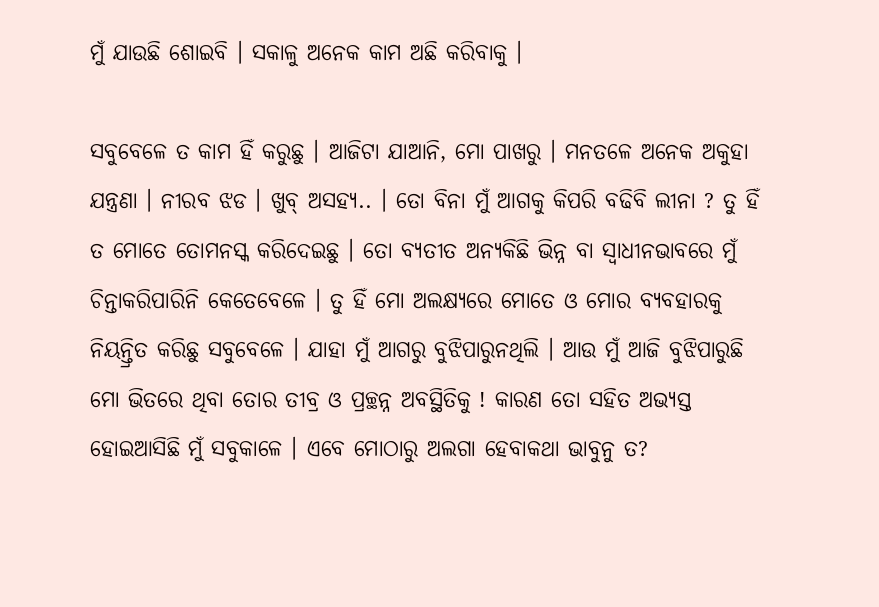ମୁଁ ଯାଉଛି ଶୋଇବି । ସକାଳୁ ଅନେକ କାମ ଅଛି କରିବାକୁ ।

ସବୁବେଳେ ତ କାମ ହିଁ କରୁଛୁ । ଆଜିଟା ଯାଆନି, ମୋ ପାଖରୁ । ମନତଳେ ଅନେକ ଅକୁହା ଯନ୍ତ୍ରଣା । ନୀରବ ଝଡ । ଖୁବ୍ ଅସହ୍ୟ.. । ତୋ ବିନା ମୁଁ ଆଗକୁ କିପରି ବଢିବି ଲୀନା ? ତୁ ହିଁ ତ ମୋତେ ତୋମନସ୍କ କରିଦେଇଛୁ । ତୋ ବ୍ୟତୀତ ଅନ୍ୟକିଛି ଭିନ୍ନ ବା ସ୍ୱାଧୀନଭାବରେ ମୁଁ ଚିନ୍ତାକରିପାରିନି କେତେବେଳେ । ତୁ ହିଁ ମୋ ଅଲକ୍ଷ୍ୟରେ ମୋତେ ଓ ମୋର ବ୍ୟବହାରକୁ ନିୟନ୍ତ୍ରିତ କରିଛୁ ସବୁବେଳେ । ଯାହା ମୁଁ ଆଗରୁ ବୁଝିପାରୁନଥିଲି । ଆଉ ମୁଁ ଆଜି ବୁଝିପାରୁଛି ମୋ ଭିତରେ ଥିବା ତୋର ତୀବ୍ର ଓ ପ୍ରଚ୍ଛନ୍ନ ଅବସ୍ଥିତିକୁ ! କାରଣ ତୋ ସହିତ ଅଭ୍ୟସ୍ତ ହୋଇଆସିଛି ମୁଁ ସବୁକାଳେ । ଏବେ ମୋଠାରୁ ଅଲଗା ହେବାକଥା ଭାବୁନୁ ତ?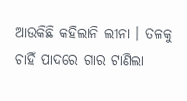ଆଉକିଛି କହିଲାନି ଲୀନା । ତଳକୁ ଚାହିଁ ପାଦରେ ଗାର ଟାଣିଲା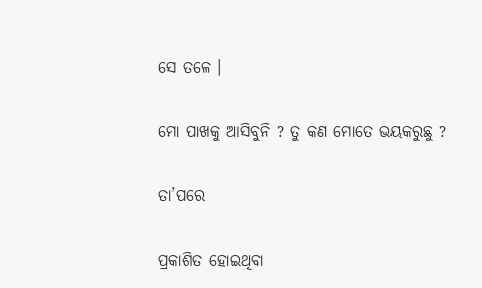ସେ ତଳେ ।

ମୋ ପାଖକୁ ଆସିବୁନି ? ତୁ କଣ ମୋତେ ଭୟକରୁଛୁ ?

ତା’ପରେ

ପ୍ରକାଶିତ ହୋଇଥିବା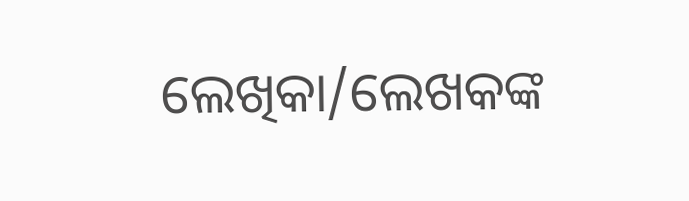ଲେଖିକା/ଲେଖକଙ୍କ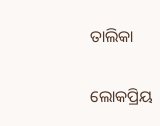ତାଲିକା

ଲୋକପ୍ରିୟ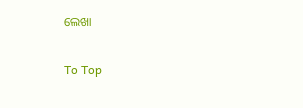ଲେଖା

To Top